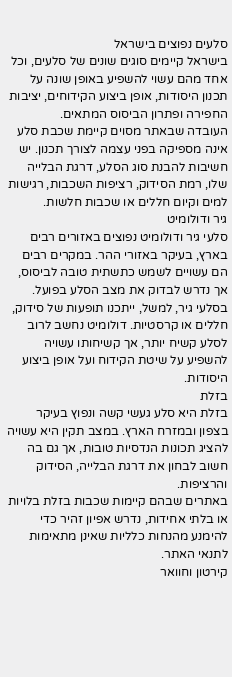סלעים נפוצים בישראל
בישראל קיימים סוגים שונים של סלעים, וכל אחד מהם עשוי להשפיע באופן שונה על תכנון היסודות, אופן ביצוע הקידוחים, יציבות החפירה ופתרון הביסוס המתאים.
העובדה שבאתר מסוים קיימת שכבת סלע אינה מספיקה בפני עצמה לצורך תכנון. יש חשיבות להבנת סוג הסלע, דרגת הבלייה שלו, רמת הסידוק, רציפות השכבות, רגישות למים וקיום חללים או שכבות חלשות.
גיר ודולומיט
סלעי גיר ודולומיט נפוצים באזורים רבים בארץ, בעיקר באזורי ההר. במקרים רבים הם עשויים לשמש כתשתית טובה לביסוס, אך נדרש לבדוק את מצב הסלע בפועל.
בסלעי גיר, למשל, ייתכנו תופעות של סידוק, חללים או קרסטיות. דולומיט נחשב לרוב לסלע קשיח יותר, אך קשיחותו עשויה להשפיע על שיטת הקידוח ועל אופן ביצוע היסודות.
בזלת
בזלת היא סלע געשי קשה ונפוץ בעיקר בצפון ובמזרח הארץ. במצב תקין היא עשויה להציג תכונות הנדסיות טובות, אך גם בה חשוב לבחון את דרגת הבלייה, הסידוק והרציפות.
באתרים שבהם קיימות שכבות בזלת בלויות או בלתי אחידות, נדרש אפיון זהיר כדי להימנע מהנחות כלליות שאינן מתאימות לתנאי האתר.
קירטון וחוואר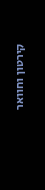קירטון וחוואר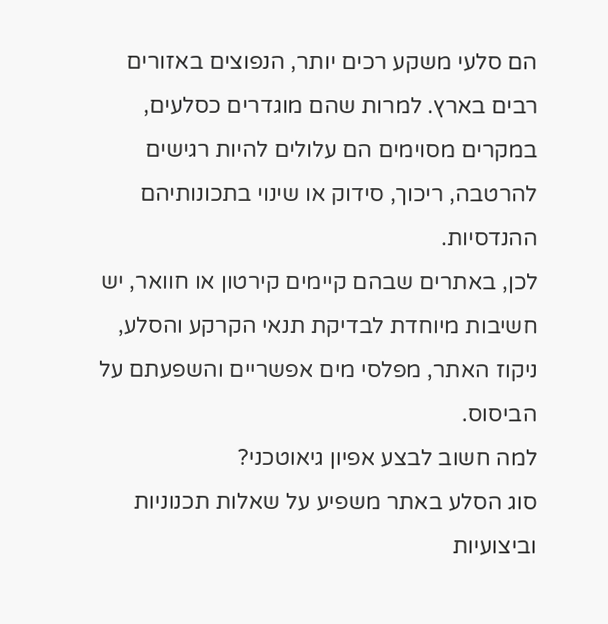הם סלעי משקע רכים יותר, הנפוצים באזורים רבים בארץ. למרות שהם מוגדרים כסלעים, במקרים מסוימים הם עלולים להיות רגישים להרטבה, ריכוך, סידוק או שינוי בתכונותיהם ההנדסיות.
לכן, באתרים שבהם קיימים קירטון או חוואר, יש חשיבות מיוחדת לבדיקת תנאי הקרקע והסלע, ניקוז האתר, מפלסי מים אפשריים והשפעתם על הביסוס.
למה חשוב לבצע אפיון גיאוטכני?
סוג הסלע באתר משפיע על שאלות תכנוניות וביצועיות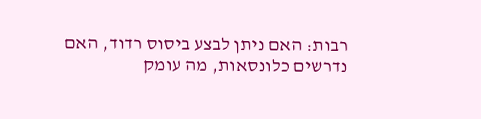רבות: האם ניתן לבצע ביסוס רדוד, האם נדרשים כלונסאות, מה עומק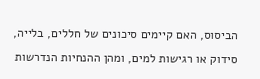הביסוס, האם קיימים סיכונים של חללים, בלייה, סידוק או רגישות למים, ומהן ההנחיות הנדרשות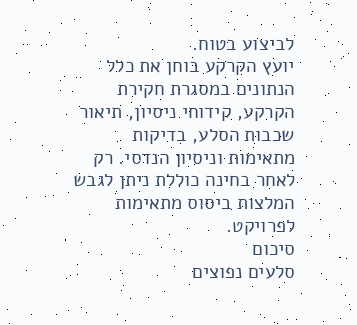לביצוע בטוח.
יועץ הקרקע בוחן את כלל הנתונים במסגרת חקירת הקרקע, קידוחי ניסיון, תיאור שכבות הסלע, בדיקות מתאימות וניסיון הנדסי. רק לאחר בחינה כוללת ניתן לגבש המלצות ביסוס מתאימות לפרויקט.
סיכום
סלעים נפוצים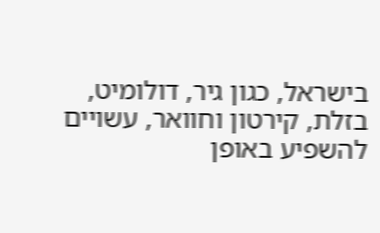בישראל, כגון גיר, דולומיט, בזלת, קירטון וחוואר, עשויים להשפיע באופן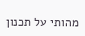מהותי על תכנון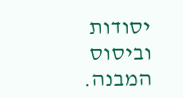יסודות וביסוס המבנה.